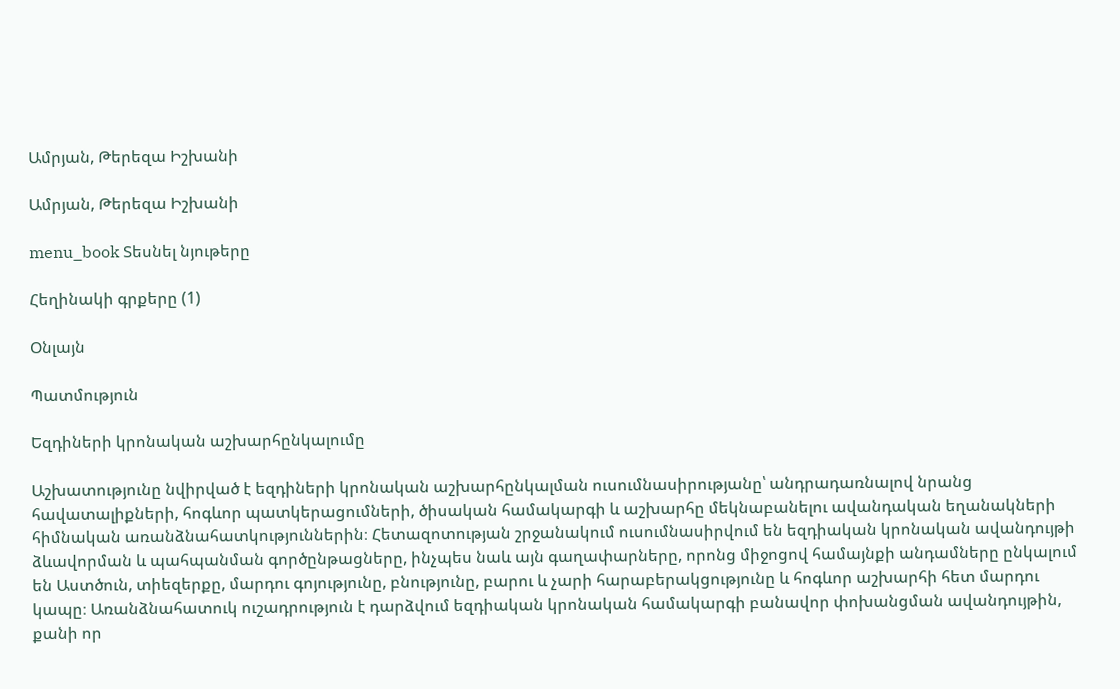Ամրյան, Թերեզա Իշխանի

Ամրյան, Թերեզա Իշխանի

menu_book Տեսնել նյութերը

Հեղինակի գրքերը (1)

Օնլայն

Պատմություն

Եզդիների կրոնական աշխարհընկալումը

Աշխատությունը նվիրված է եզդիների կրոնական աշխարհընկալման ուսումնասիրությանը՝ անդրադառնալով նրանց հավատալիքների, հոգևոր պատկերացումների, ծիսական համակարգի և աշխարհը մեկնաբանելու ավանդական եղանակների հիմնական առանձնահատկություններին։ Հետազոտության շրջանակում ուսումնասիրվում են եզդիական կրոնական ավանդույթի ձևավորման և պահպանման գործընթացները, ինչպես նաև այն գաղափարները, որոնց միջոցով համայնքի անդամները ընկալում են Աստծուն, տիեզերքը, մարդու գոյությունը, բնությունը, բարու և չարի հարաբերակցությունը և հոգևոր աշխարհի հետ մարդու կապը։ Առանձնահատուկ ուշադրություն է դարձվում եզդիական կրոնական համակարգի բանավոր փոխանցման ավանդույթին, քանի որ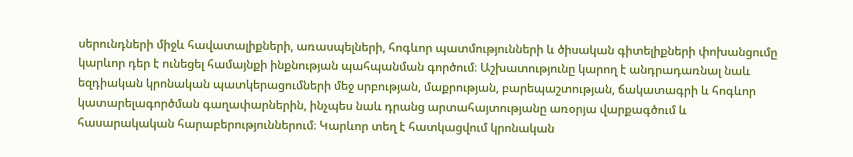սերունդների միջև հավատալիքների, առասպելների, հոգևոր պատմությունների և ծիսական գիտելիքների փոխանցումը կարևոր դեր է ունեցել համայնքի ինքնության պահպանման գործում։ Աշխատությունը կարող է անդրադառնալ նաև եզդիական կրոնական պատկերացումների մեջ սրբության, մաքրության, բարեպաշտության, ճակատագրի և հոգևոր կատարելագործման գաղափարներին, ինչպես նաև դրանց արտահայտությանը առօրյա վարքագծում և հասարակական հարաբերություններում։ Կարևոր տեղ է հատկացվում կրոնական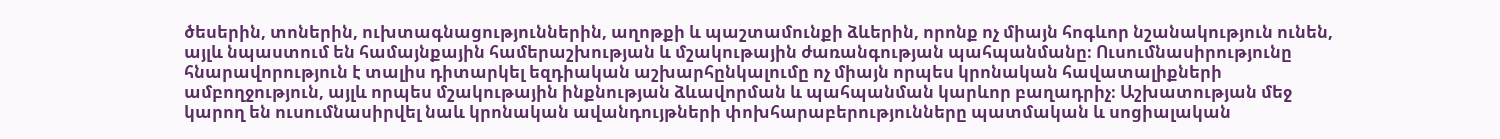ծեսերին, տոներին, ուխտագնացություններին, աղոթքի և պաշտամունքի ձևերին, որոնք ոչ միայն հոգևոր նշանակություն ունեն, այլև նպաստում են համայնքային համերաշխության և մշակութային ժառանգության պահպանմանը։ Ուսումնասիրությունը հնարավորություն է տալիս դիտարկել եզդիական աշխարհընկալումը ոչ միայն որպես կրոնական հավատալիքների ամբողջություն, այլև որպես մշակութային ինքնության ձևավորման և պահպանման կարևոր բաղադրիչ։ Աշխատության մեջ կարող են ուսումնասիրվել նաև կրոնական ավանդույթների փոխհարաբերությունները պատմական և սոցիալական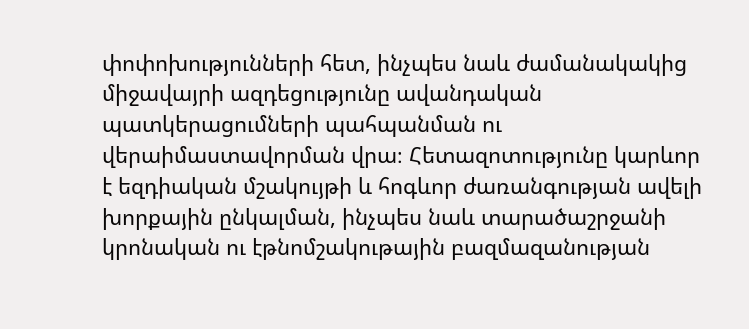փոփոխությունների հետ, ինչպես նաև ժամանակակից միջավայրի ազդեցությունը ավանդական պատկերացումների պահպանման ու վերաիմաստավորման վրա։ Հետազոտությունը կարևոր է եզդիական մշակույթի և հոգևոր ժառանգության ավելի խորքային ընկալման, ինչպես նաև տարածաշրջանի կրոնական ու էթնոմշակութային բազմազանության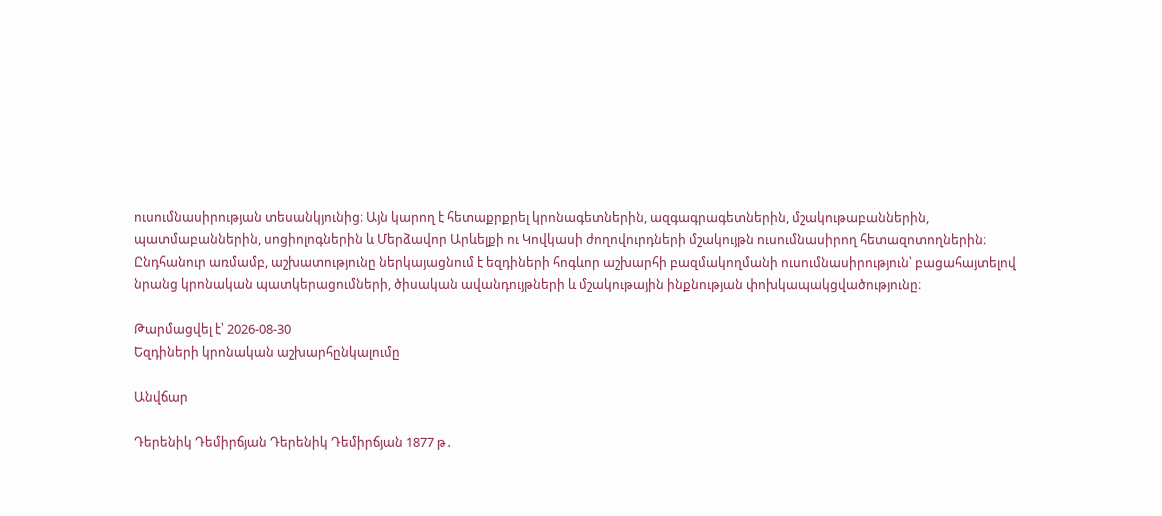ուսումնասիրության տեսանկյունից։ Այն կարող է հետաքրքրել կրոնագետներին, ազգագրագետներին, մշակութաբաններին, պատմաբաններին, սոցիոլոգներին և Մերձավոր Արևելքի ու Կովկասի ժողովուրդների մշակույթն ուսումնասիրող հետազոտողներին։ Ընդհանուր առմամբ, աշխատությունը ներկայացնում է եզդիների հոգևոր աշխարհի բազմակողմանի ուսումնասիրություն՝ բացահայտելով նրանց կրոնական պատկերացումների, ծիսական ավանդույթների և մշակութային ինքնության փոխկապակցվածությունը։

Թարմացվել է՝ 2026-08-30
Եզդիների կրոնական աշխարհընկալումը

Անվճար

Դերենիկ Դեմիրճյան Դերենիկ Դեմիրճյան 1877 թ․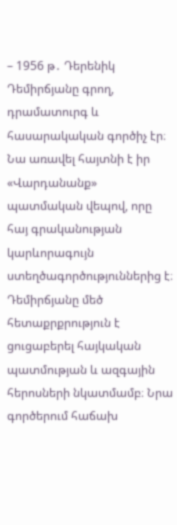– 1956 թ․ Դերենիկ Դեմիրճյանը գրող, դրամատուրգ և հասարակական գործիչ էր։ Նա առավել հայտնի է իր «Վարդանանք» պատմական վեպով, որը հայ գրականության կարևորագույն ստեղծագործություններից է։ Դեմիրճյանը մեծ հետաքրքրություն է ցուցաբերել հայկական պատմության և ազգային հերոսների նկատմամբ։ Նրա գործերում հաճախ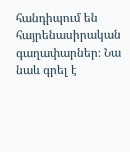հանդիպում են հայրենասիրական գաղափարներ։ Նա նաև գրել է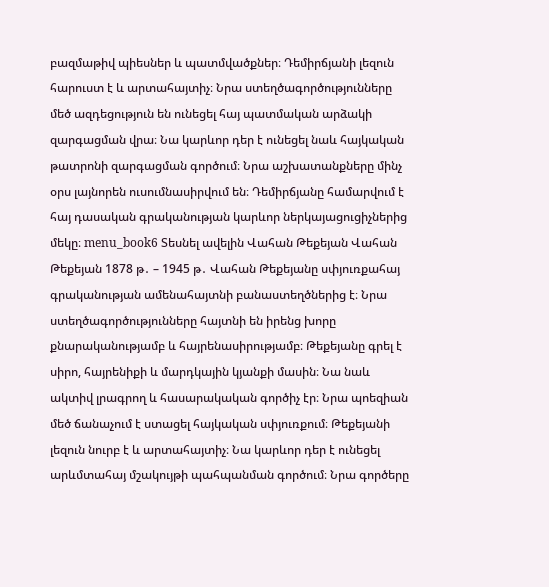բազմաթիվ պիեսներ և պատմվածքներ։ Դեմիրճյանի լեզուն հարուստ է և արտահայտիչ։ Նրա ստեղծագործությունները մեծ ազդեցություն են ունեցել հայ պատմական արձակի զարգացման վրա։ Նա կարևոր դեր է ունեցել նաև հայկական թատրոնի զարգացման գործում։ Նրա աշխատանքները մինչ օրս լայնորեն ուսումնասիրվում են։ Դեմիրճյանը համարվում է հայ դասական գրականության կարևոր ներկայացուցիչներից մեկը։ menu_book6 Տեսնել ավելին Վահան Թեքեյան Վահան Թեքեյան 1878 թ․ – 1945 թ․ Վահան Թեքեյանը սփյուռքահայ գրականության ամենահայտնի բանաստեղծներից է։ Նրա ստեղծագործությունները հայտնի են իրենց խորը քնարականությամբ և հայրենասիրությամբ։ Թեքեյանը գրել է սիրո, հայրենիքի և մարդկային կյանքի մասին։ Նա նաև ակտիվ լրագրող և հասարակական գործիչ էր։ Նրա պոեզիան մեծ ճանաչում է ստացել հայկական սփյուռքում։ Թեքեյանի լեզուն նուրբ է և արտահայտիչ։ Նա կարևոր դեր է ունեցել արևմտահայ մշակույթի պահպանման գործում։ Նրա գործերը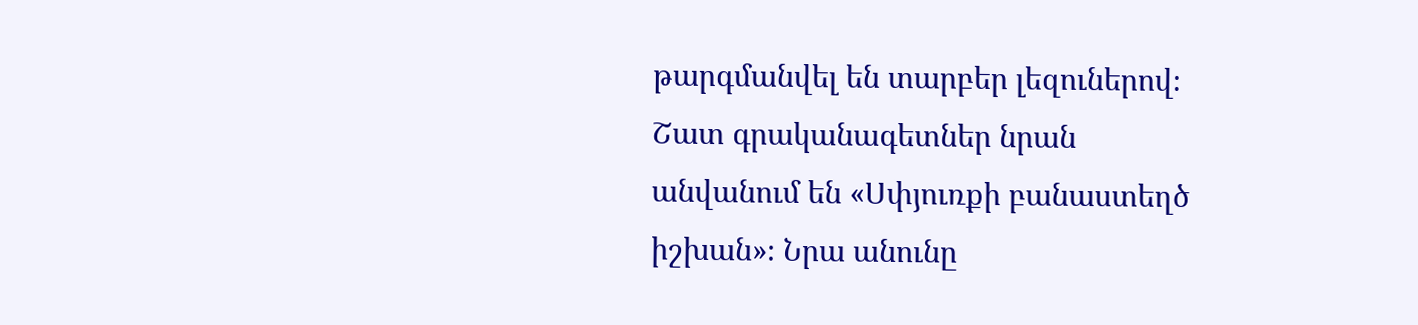թարգմանվել են տարբեր լեզուներով։ Շատ գրականագետներ նրան անվանում են «Սփյուռքի բանաստեղծ իշխան»։ Նրա անունը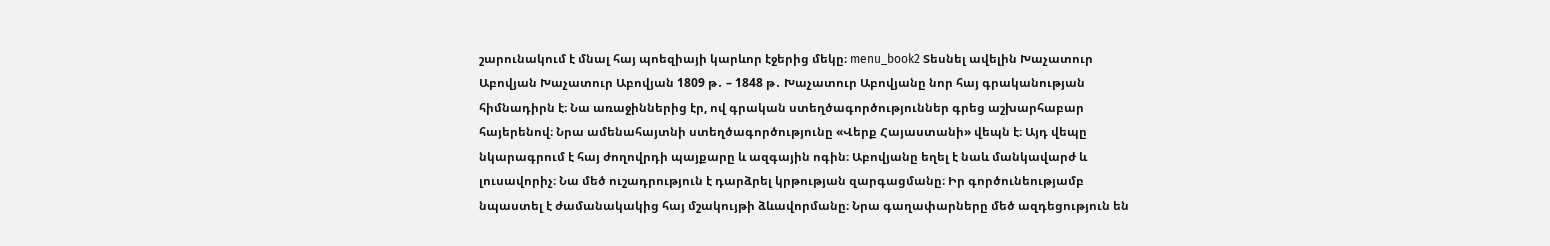շարունակում է մնալ հայ պոեզիայի կարևոր էջերից մեկը։ menu_book2 Տեսնել ավելին Խաչատուր Աբովյան Խաչատուր Աբովյան 1809 թ․ – 1848 թ․ Խաչատուր Աբովյանը նոր հայ գրականության հիմնադիրն է։ Նա առաջիններից էր, ով գրական ստեղծագործություններ գրեց աշխարհաբար հայերենով։ Նրա ամենահայտնի ստեղծագործությունը «Վերք Հայաստանի» վեպն է։ Այդ վեպը նկարագրում է հայ ժողովրդի պայքարը և ազգային ոգին։ Աբովյանը եղել է նաև մանկավարժ և լուսավորիչ։ Նա մեծ ուշադրություն է դարձրել կրթության զարգացմանը։ Իր գործունեությամբ նպաստել է ժամանակակից հայ մշակույթի ձևավորմանը։ Նրա գաղափարները մեծ ազդեցություն են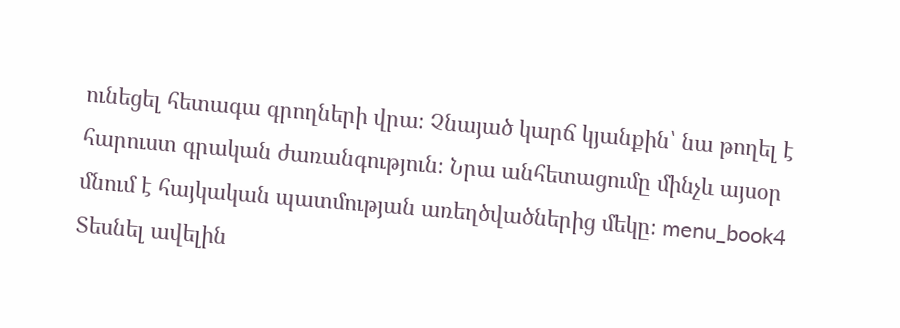ունեցել հետագա գրողների վրա։ Չնայած կարճ կյանքին՝ նա թողել է հարուստ գրական ժառանգություն։ Նրա անհետացումը մինչև այսօր մնում է հայկական պատմության առեղծվածներից մեկը։ menu_book4 Տեսնել ավելին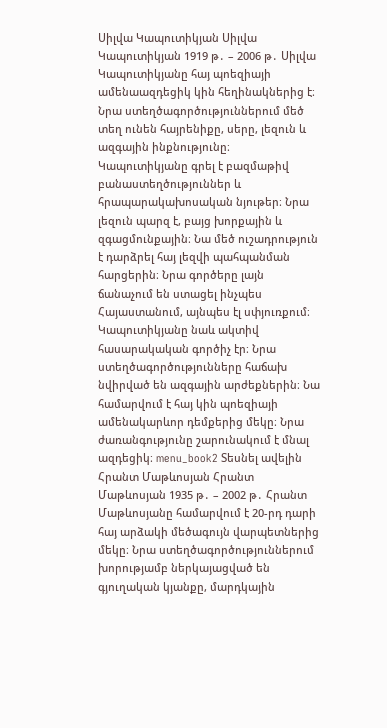Սիլվա Կապուտիկյան Սիլվա Կապուտիկյան 1919 թ․ – 2006 թ․ Սիլվա Կապուտիկյանը հայ պոեզիայի ամենաազդեցիկ կին հեղինակներից է։ Նրա ստեղծագործություններում մեծ տեղ ունեն հայրենիքը, սերը, լեզուն և ազգային ինքնությունը։ Կապուտիկյանը գրել է բազմաթիվ բանաստեղծություններ և հրապարակախոսական նյութեր։ Նրա լեզուն պարզ է, բայց խորքային և զգացմունքային։ Նա մեծ ուշադրություն է դարձրել հայ լեզվի պահպանման հարցերին։ Նրա գործերը լայն ճանաչում են ստացել ինչպես Հայաստանում, այնպես էլ սփյուռքում։ Կապուտիկյանը նաև ակտիվ հասարակական գործիչ էր։ Նրա ստեղծագործությունները հաճախ նվիրված են ազգային արժեքներին։ Նա համարվում է հայ կին պոեզիայի ամենակարևոր դեմքերից մեկը։ Նրա ժառանգությունը շարունակում է մնալ ազդեցիկ։ menu_book2 Տեսնել ավելին Հրանտ Մաթևոսյան Հրանտ Մաթևոսյան 1935 թ․ – 2002 թ․ Հրանտ Մաթևոսյանը համարվում է 20-րդ դարի հայ արձակի մեծագույն վարպետներից մեկը։ Նրա ստեղծագործություններում խորությամբ ներկայացված են գյուղական կյանքը, մարդկային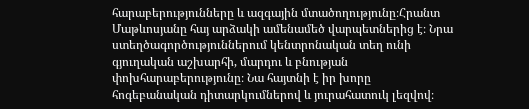հարաբերությունները և ազգային մտածողությունը։Հրանտ Մաթևոսյանը հայ արձակի ամենամեծ վարպետներից է։ Նրա ստեղծագործություններում կենտրոնական տեղ ունի գյուղական աշխարհի, մարդու և բնության փոխհարաբերությունը։ Նա հայտնի է իր խորը հոգեբանական դիտարկումներով և յուրահատուկ լեզվով։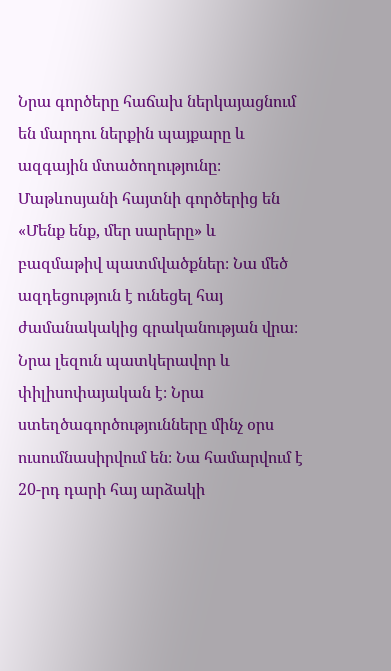Նրա գործերը հաճախ ներկայացնում են մարդու ներքին պայքարը և ազգային մտածողությունը։ Մաթևոսյանի հայտնի գործերից են «Մենք ենք, մեր սարերը» և բազմաթիվ պատմվածքներ։ Նա մեծ ազդեցություն է ունեցել հայ ժամանակակից գրականության վրա։ Նրա լեզուն պատկերավոր և փիլիսոփայական է։ Նրա ստեղծագործությունները մինչ օրս ուսումնասիրվում են։ Նա համարվում է 20-րդ դարի հայ արձակի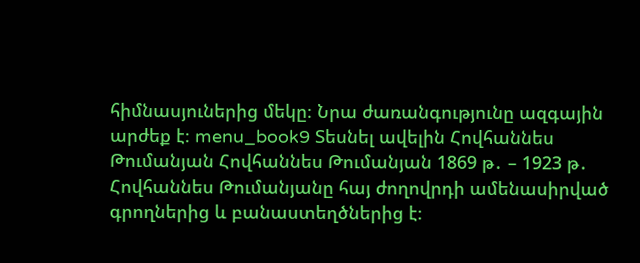հիմնասյուներից մեկը։ Նրա ժառանգությունը ազգային արժեք է։ menu_book9 Տեսնել ավելին Հովհաննես Թումանյան Հովհաննես Թումանյան 1869 թ․ – 1923 թ․ Հովհաննես Թումանյանը հայ ժողովրդի ամենասիրված գրողներից և բանաստեղծներից է։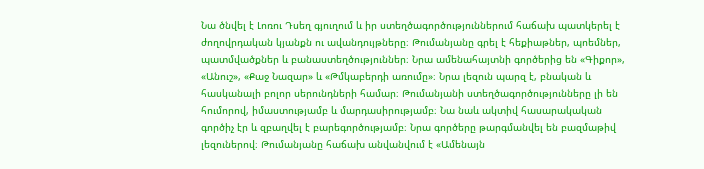Նա ծնվել է Լոռու Դսեղ գյուղում և իր ստեղծագործություններում հաճախ պատկերել է ժողովրդական կյանքն ու ավանդույթները։ Թումանյանը գրել է հեքիաթներ, պոեմներ, պատմվածքներ և բանաստեղծություններ։ Նրա ամենահայտնի գործերից են «Գիքոր», «Անուշ», «Քաջ Նազար» և «Թմկաբերդի առումը»։ Նրա լեզուն պարզ է, բնական և հասկանալի բոլոր սերունդների համար։ Թումանյանի ստեղծագործությունները լի են հումորով, իմաստությամբ և մարդասիրությամբ։ Նա նաև ակտիվ հասարակական գործիչ էր և զբաղվել է բարեգործությամբ։ Նրա գործերը թարգմանվել են բազմաթիվ լեզուներով։ Թումանյանը հաճախ անվանվում է «Ամենայն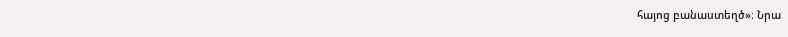հայոց բանաստեղծ»։ Նրա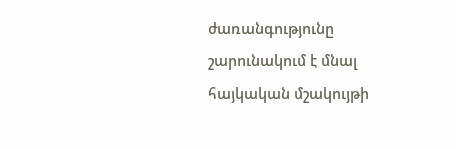ժառանգությունը շարունակում է մնալ հայկական մշակույթի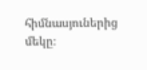հիմնասյուներից մեկը։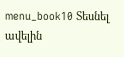menu_book10 Տեսնել ավելին